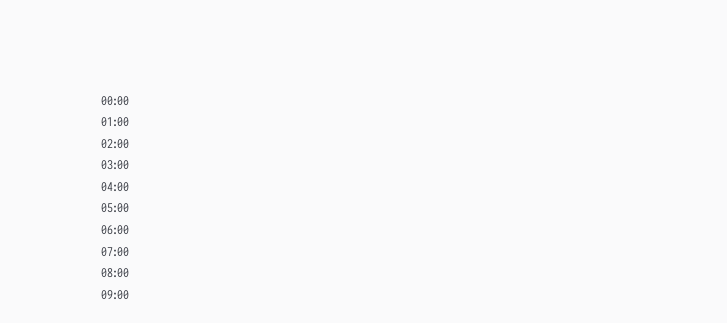00:00
01:00
02:00
03:00
04:00
05:00
06:00
07:00
08:00
09:00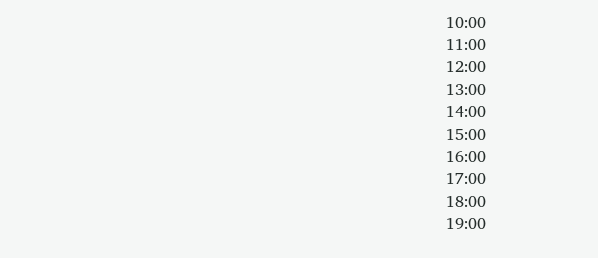10:00
11:00
12:00
13:00
14:00
15:00
16:00
17:00
18:00
19:00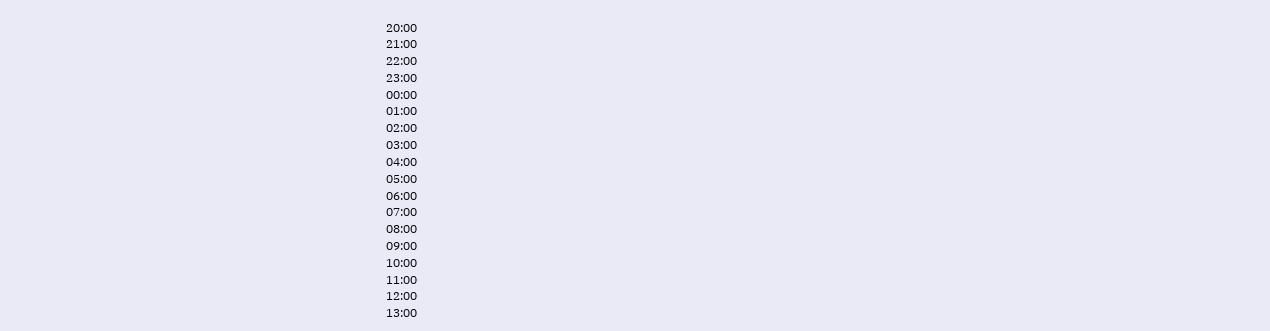20:00
21:00
22:00
23:00
00:00
01:00
02:00
03:00
04:00
05:00
06:00
07:00
08:00
09:00
10:00
11:00
12:00
13:00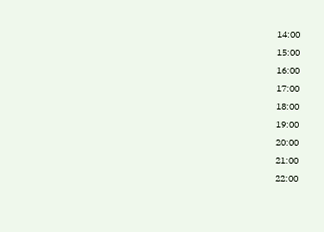14:00
15:00
16:00
17:00
18:00
19:00
20:00
21:00
22:00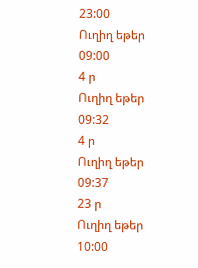23:00
Ուղիղ եթեր
09:00
4 ր
Ուղիղ եթեր
09:32
4 ր
Ուղիղ եթեր
09:37
23 ր
Ուղիղ եթեր
10:00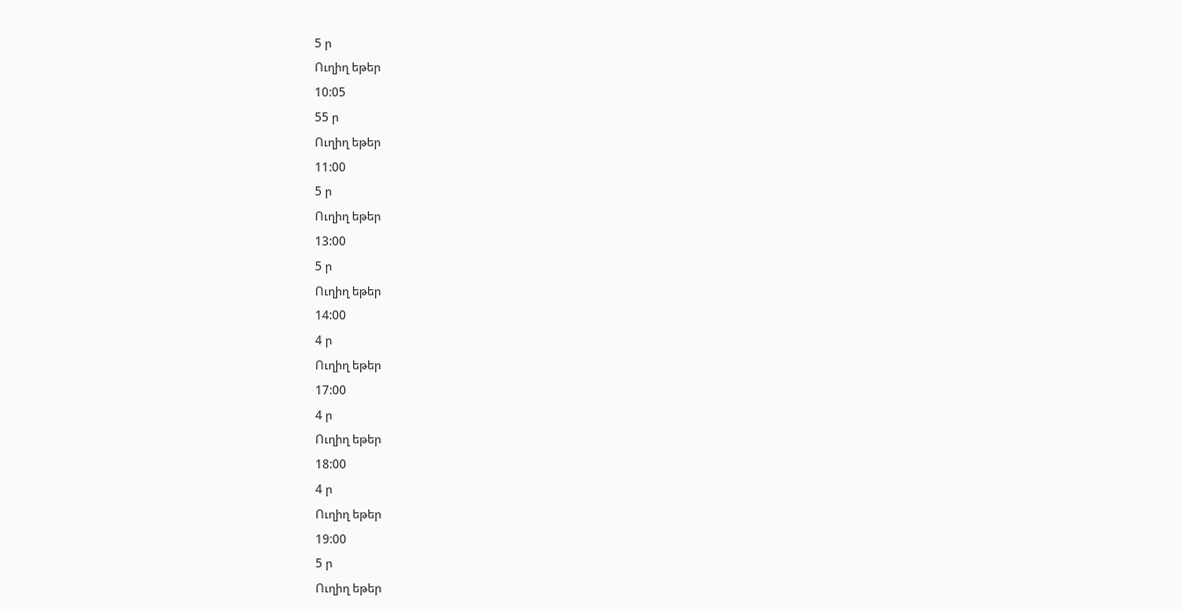5 ր
Ուղիղ եթեր
10:05
55 ր
Ուղիղ եթեր
11:00
5 ր
Ուղիղ եթեր
13:00
5 ր
Ուղիղ եթեր
14:00
4 ր
Ուղիղ եթեր
17:00
4 ր
Ուղիղ եթեր
18:00
4 ր
Ուղիղ եթեր
19:00
5 ր
Ուղիղ եթեր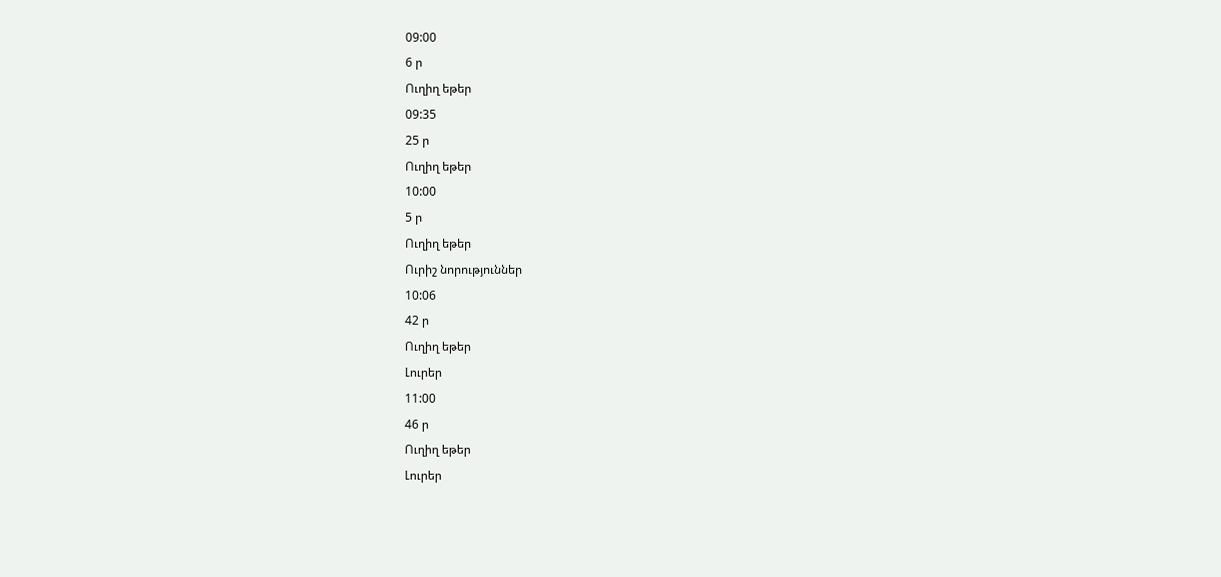09:00
6 ր
Ուղիղ եթեր
09:35
25 ր
Ուղիղ եթեր
10:00
5 ր
Ուղիղ եթեր
Ուրիշ նորություններ
10:06
42 ր
Ուղիղ եթեր
Լուրեր
11:00
46 ր
Ուղիղ եթեր
Լուրեր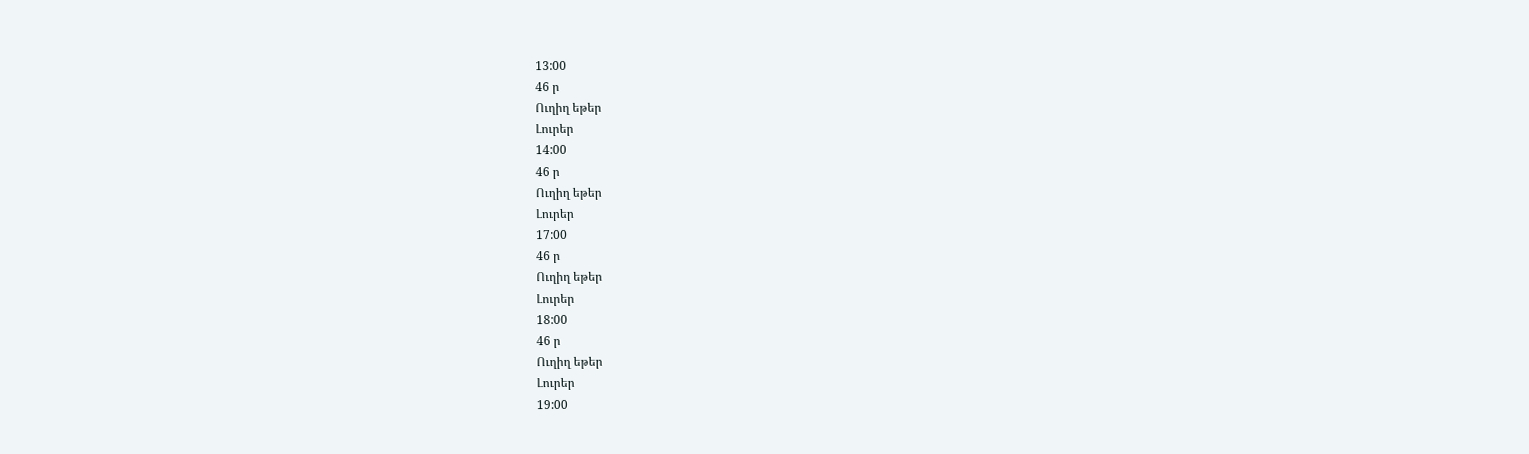13:00
46 ր
Ուղիղ եթեր
Լուրեր
14:00
46 ր
Ուղիղ եթեր
Լուրեր
17:00
46 ր
Ուղիղ եթեր
Լուրեր
18:00
46 ր
Ուղիղ եթեր
Լուրեր
19:00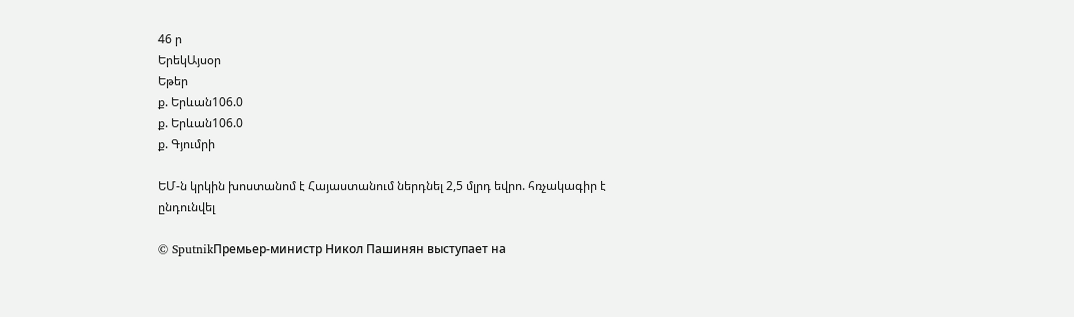46 ր
ԵրեկԱյսօր
Եթեր
ք. Երևան106.0
ք. Երևան106.0
ք. Գյումրի

ԵՄ-ն կրկին խոստանոմ է Հայաստանում ներդնել 2,5 մլրդ եվրո. հռչակագիր է ընդունվել

© SputnikПремьер-министр Никол Пашинян выступает на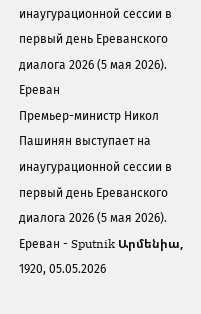инаугурационной сессии в первый день Ереванского диалога 2026 (5 мая 2026). Еревaн
Премьер-министр Никол Пашинян выступает на инаугурационной сессии в первый день Ереванского диалога 2026 (5 мая 2026). Еревaн - Sputnik Արմենիա, 1920, 05.05.2026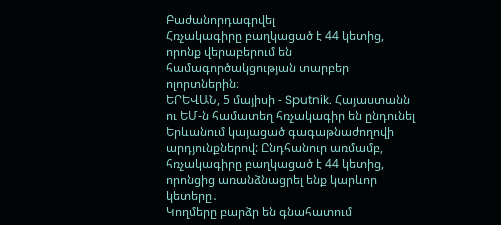Բաժանորդագրվել
Հռչակագիրը բաղկացած է 44 կետից, որոնք վերաբերում են համագործակցության տարբեր ոլորտներին։
ԵՐԵՎԱՆ, 5 մայիսի - Sputnik. Հայաստանն ու ԵՄ-ն համատեղ հռչակագիր են ընդունել Երևանում կայացած գագաթնաժողովի արդյունքներով: Ընդհանուր առմամբ, հռչակագիրը բաղկացած է 44 կետից, որոնցից առանձնացրել ենք կարևոր կետերը․
Կողմերը բարձր են գնահատում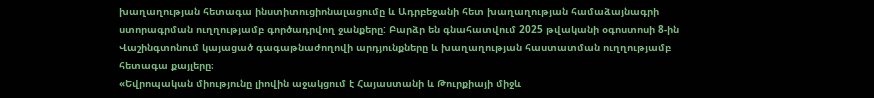խաղաղության հետագա ինստիտուցիոնալացումը և Ադրբեջանի հետ խաղաղության համաձայնագրի ստորագրման ուղղությամբ գործադրվող ջանքերը: Բարձր են գնահատվում 2025 թվականի օգոստոսի 8-ին Վաշինգտոնում կայացած գագաթնաժողովի արդյունքները և խաղաղության հաստատման ուղղությամբ հետագա քայլերը։
«Եվրոպական միությունը լիովին աջակցում է Հայաստանի և Թուրքիայի միջև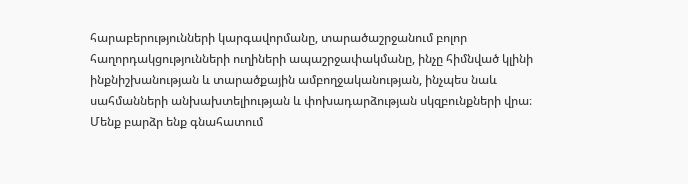հարաբերությունների կարգավորմանը, տարածաշրջանում բոլոր հաղորդակցությունների ուղիների ապաշրջափակմանը, ինչը հիմնված կլինի ինքնիշխանության և տարածքային ամբողջականության, ինչպես նաև սահմանների անխախտելիության և փոխադարձության սկզբունքների վրա։ Մենք բարձր ենք գնահատում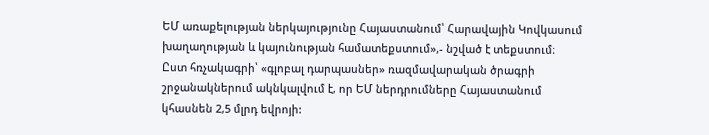ԵՄ առաքելության ներկայությունը Հայաստանում՝ Հարավային Կովկասում խաղաղության և կայունության համատեքստում»,- նշված է տեքստում։
Ըստ հռչակագրի՝ «գլոբալ դարպասներ» ռազմավարական ծրագրի շրջանակներում ակնկալվում է, որ ԵՄ ներդրումները Հայաստանում կհասնեն 2,5 մլրդ եվրոյի: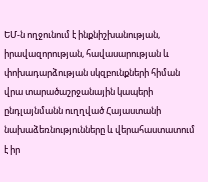ԵՄ-ն ողջունում է ինքնիշխանության, իրավազորության, հավասարության և փոխադարձության սկզբունքների հիման վրա տարածաշրջանային կապերի ընդլայնմանն ուղղված Հայաստանի նախաձեռնությունները և վերահաստատում է իր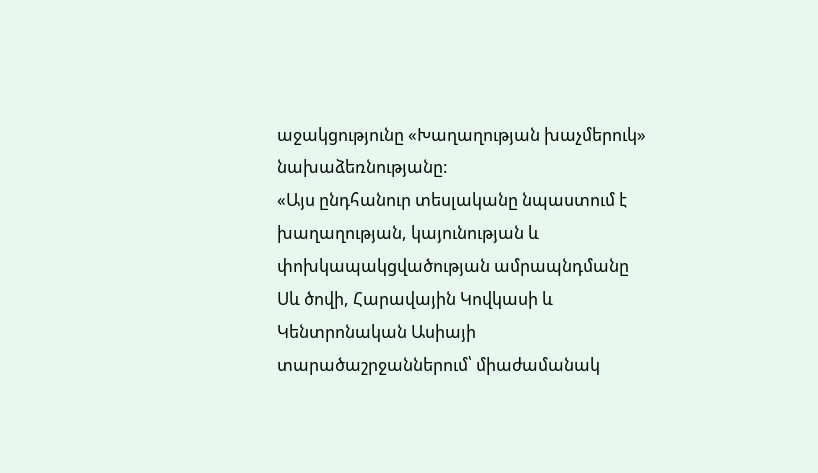աջակցությունը «Խաղաղության խաչմերուկ» նախաձեռնությանը:
«Այս ընդհանուր տեսլականը նպաստում է խաղաղության, կայունության և փոխկապակցվածության ամրապնդմանը Սև ծովի, Հարավային Կովկասի և Կենտրոնական Ասիայի տարածաշրջաններում՝ միաժամանակ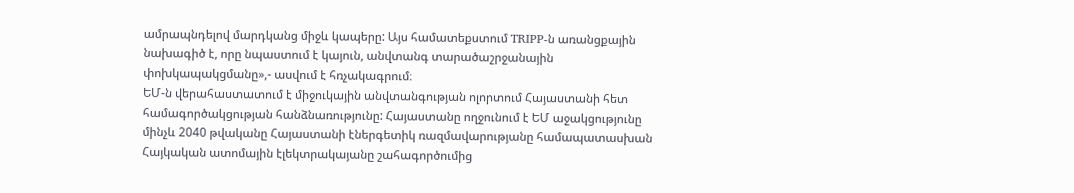ամրապնդելով մարդկանց միջև կապերը: Այս համատեքստում TRIPP-ն առանցքային նախագիծ է, որը նպաստում է կայուն, անվտանգ տարածաշրջանային փոխկապակցմանը»,- ասվում է հռչակագրում։
ԵՄ-ն վերահաստատում է միջուկային անվտանգության ոլորտում Հայաստանի հետ համագործակցության հանձնառությունը: Հայաստանը ողջունում է ԵՄ աջակցությունը մինչև 2040 թվականը Հայաստանի էներգետիկ ռազմավարությանը համապատասխան Հայկական ատոմային էլեկտրակայանը շահագործումից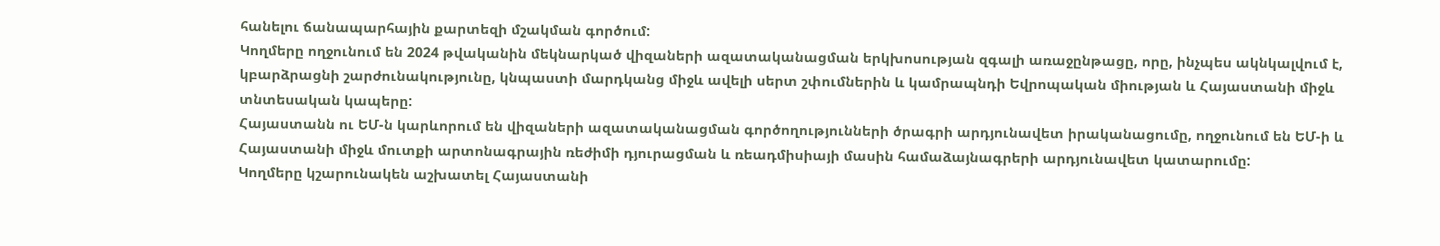հանելու ճանապարհային քարտեզի մշակման գործում:
Կողմերը ողջունում են 2024 թվականին մեկնարկած վիզաների ազատականացման երկխոսության զգալի առաջընթացը, որը, ինչպես ակնկալվում է, կբարձրացնի շարժունակությունը, կնպաստի մարդկանց միջև ավելի սերտ շփումներին և կամրապնդի Եվրոպական միության և Հայաստանի միջև տնտեսական կապերը:
Հայաստանն ու ԵՄ-ն կարևորում են վիզաների ազատականացման գործողությունների ծրագրի արդյունավետ իրականացումը, ողջունում են ԵՄ-ի և Հայաստանի միջև մուտքի արտոնագրային ռեժիմի դյուրացման և ռեադմիսիայի մասին համաձայնագրերի արդյունավետ կատարումը:
Կողմերը կշարունակեն աշխատել Հայաստանի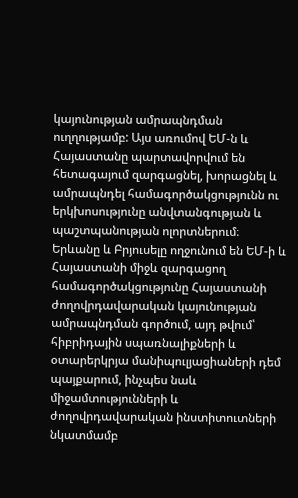կայունության ամրապնդման ուղղությամբ: Այս առումով ԵՄ-ն և Հայաստանը պարտավորվում են հետագայում զարգացնել, խորացնել և ամրապնդել համագործակցությունն ու երկխոսությունը անվտանգության և պաշտպանության ոլորտներում։
Երևանը և Բրյուսելը ողջունում են ԵՄ-ի և Հայաստանի միջև զարգացող համագործակցությունը Հայաստանի ժողովրդավարական կայունության ամրապնդման գործում, այդ թվում՝ հիբրիդային սպառնալիքների և օտարերկրյա մանիպուլյացիաների դեմ պայքարում, ինչպես նաև միջամտությունների և ժողովրդավարական ինստիտուտների նկատմամբ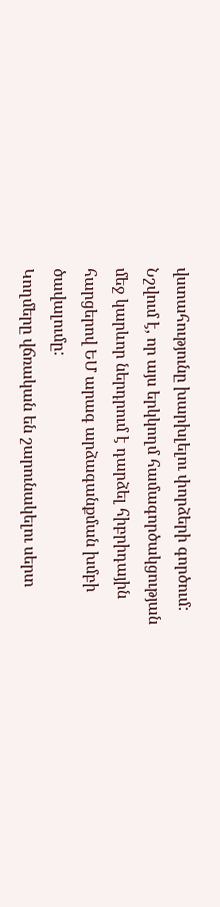վստահությունը խարխլելու փորձերի գործում: Նշվում է, որ այս երկկողմ համագործակցության մեջ կարևոր ներդրում է դարձել հիբրիդային հարցերով ԵՄ արագ արձագանքման խմբի ծավալումը:
Կողմերը վճռական են շարունակելու սերտ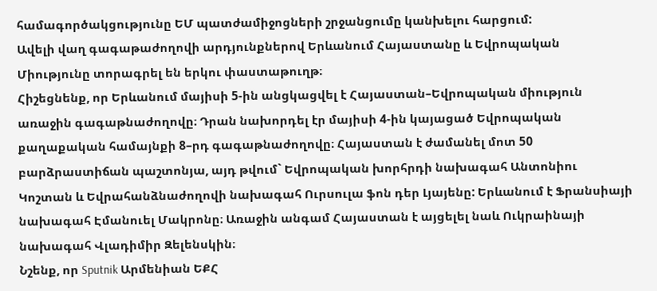համագործակցությունը ԵՄ պատժամիջոցների շրջանցումը կանխելու հարցում:
Ավելի վաղ գագաթաժողովի արդյունքներով Երևանում Հայաստանը և Եվրոպական Միությունը տորագրել են երկու փաստաթուղթ։
Հիշեցնենք, որ Երևանում մայիսի 5-ին անցկացվել է Հայաստան–Եվրոպական միություն առաջին գագաթնաժողովը։ Դրան նախորդել էր մայիսի 4-ին կայացած Եվրոպական քաղաքական համայնքի 8–րդ գագաթնաժողովը։ Հայաստան է ժամանել մոտ 50 բարձրաստիճան պաշտոնյա, այդ թվում` Եվրոպական խորհրդի նախագահ Անտոնիու Կոշտան և Եվրահանձնաժողովի նախագահ Ուրսուլա ֆոն դեր Լյայենը: Երևանում է Ֆրանսիայի նախագահ Էմանուել Մակրոնը։ Առաջին անգամ Հայաստան է այցելել նաև Ուկրաինայի նախագահ Վլադիմիր Զելենսկին։
Նշենք, որ Sputnik Արմենիան ԵՔՀ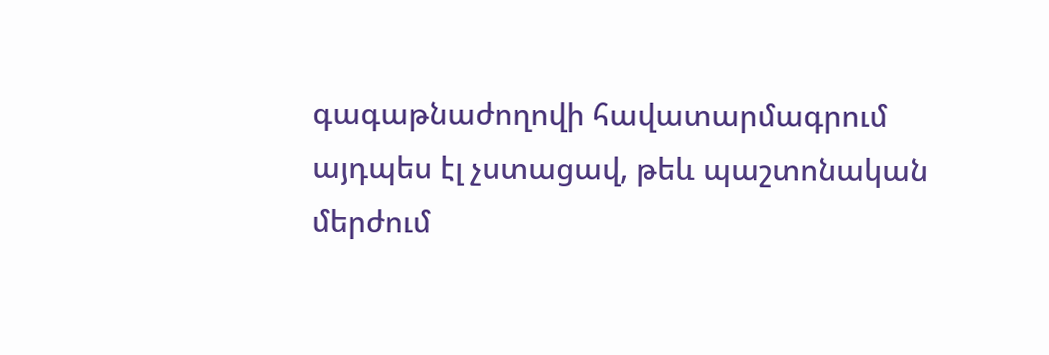գագաթնաժողովի հավատարմագրում այդպես էլ չստացավ, թեև պաշտոնական մերժում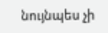նույնպես չի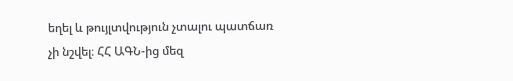եղել և թույլտվություն չտալու պատճառ չի նշվել։ ՀՀ ԱԳՆ-ից մեզ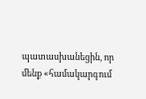պատասխանեցին, որ մենք «համակարգում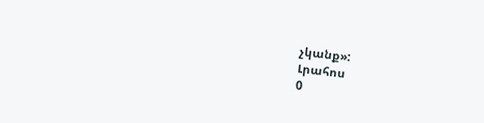չկանք»:
Լրահոս
0